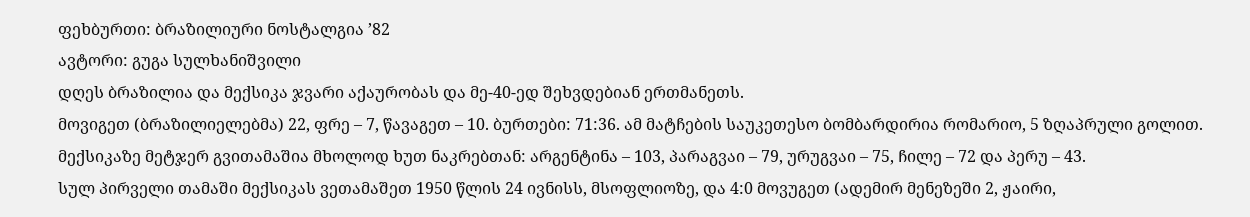ფეხბურთი: ბრაზილიური ნოსტალგია ’82
ავტორი: გუგა სულხანიშვილი
დღეს ბრაზილია და მექსიკა ჯვარი აქაურობას და მე-40-ედ შეხვდებიან ერთმანეთს.
მოვიგეთ (ბრაზილიელებმა) 22, ფრე – 7, წავაგეთ – 10. ბურთები: 71:36. ამ მატჩების საუკეთესო ბომბარდირია რომარიო, 5 ზღაპრული გოლით.
მექსიკაზე მეტჯერ გვითამაშია მხოლოდ ხუთ ნაკრებთან: არგენტინა – 103, პარაგვაი – 79, ურუგვაი – 75, ჩილე – 72 და პერუ – 43.
სულ პირველი თამაში მექსიკას ვეთამაშეთ 1950 წლის 24 ივნისს, მსოფლიოზე, და 4:0 მოვუგეთ (ადემირ მენეზეში 2, ჟაირი,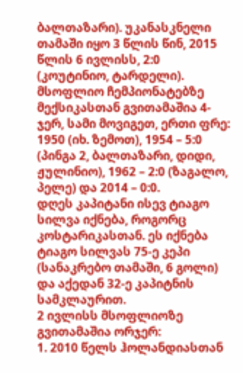ბალთაზარი). უკანასკნელი თამაში იყო 3 წლის წინ, 2015 წლის 6 ივლისს, 2:0 (კოუტინიო, ტარდელი).
მსოფლიო ჩემპიონატებზე მექსიკასთან გვითამაშია 4-ჯერ, სამი მოვიგეთ, ერთი ფრე: 1950 (იხ. ზემოთ), 1954 – 5:0 (პინგა 2, ბალთაზარი, დიდი, ჟულინიო), 1962 – 2:0 (ზაგალო, პელე) და 2014 – 0:0.
დღეს კაპიტანი ისევ ტიაგო სილვა იქნება, როგორც კოსტარიკასთან. ეს იქნება ტიაგო სილვას 75-ე კეპი (სანაკრებო თამაში, 6 გოლი) და აქედან 32-ე კაპიტნის სამკლაურით.
2 ივლისს მსოფლიოზე გვითამაშია ორჯერ:
1. 2010 წელს ჰოლანდიასთან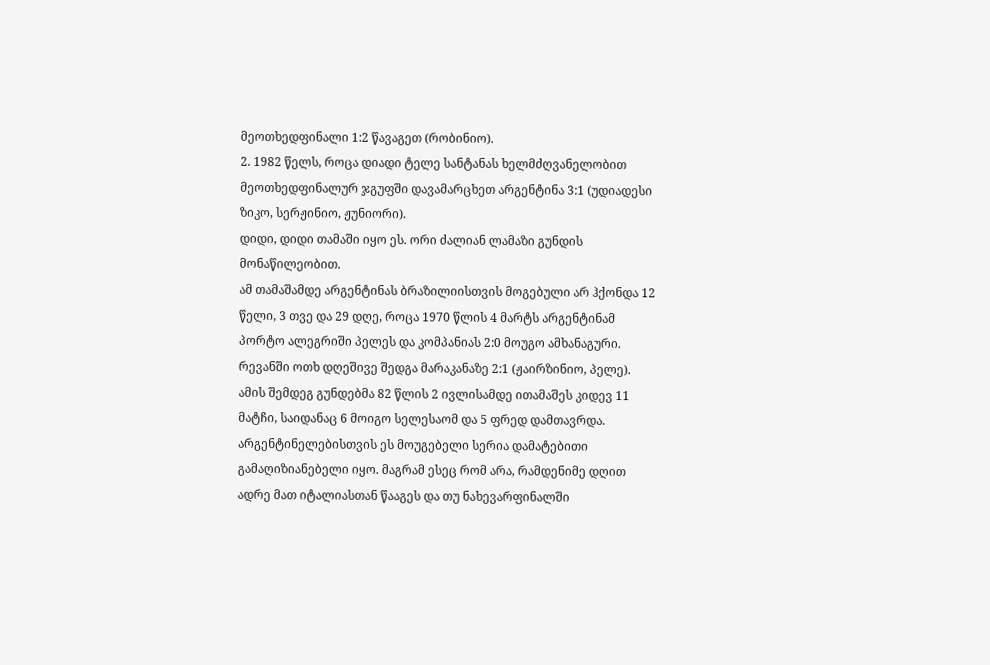მეოთხედფინალი 1:2 წავაგეთ (რობინიო).
2. 1982 წელს, როცა დიადი ტელე სანტანას ხელმძღვანელობით მეოთხედფინალურ ჯგუფში დავამარცხეთ არგენტინა 3:1 (უდიადესი ზიკო, სერჟინიო, ჟუნიორი).
დიდი, დიდი თამაში იყო ეს. ორი ძალიან ლამაზი გუნდის მონაწილეობით.
ამ თამაშამდე არგენტინას ბრაზილიისთვის მოგებული არ ჰქონდა 12 წელი, 3 თვე და 29 დღე, როცა 1970 წლის 4 მარტს არგენტინამ პორტო ალეგრიში პელეს და კომპანიას 2:0 მოუგო ამხანაგური.
რევანში ოთხ დღეშივე შედგა მარაკანაზე 2:1 (ჟაირზინიო, პელე).
ამის შემდეგ გუნდებმა 82 წლის 2 ივლისამდე ითამაშეს კიდევ 11 მატჩი, საიდანაც 6 მოიგო სელესაომ და 5 ფრედ დამთავრდა. არგენტინელებისთვის ეს მოუგებელი სერია დამატებითი გამაღიზიანებელი იყო. მაგრამ ესეც რომ არა, რამდენიმე დღით ადრე მათ იტალიასთან წააგეს და თუ ნახევარფინალში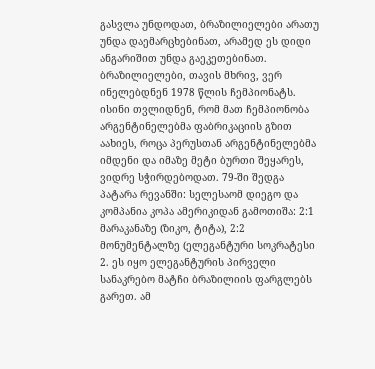გასვლა უნდოდათ, ბრაზილიელები არათუ უნდა დაემარცხებინათ, არამედ ეს დიდი ანგარიშით უნდა გაეკეთებინათ.
ბრაზილიელები, თავის მხრივ, ვერ ინელებდნენ 1978 წლის ჩემპიონატს. ისინი თვლიდნენ, რომ მათ ჩემპიონობა არგენტინელებმა ფაბრიკაციის გზით აახიეს, როცა პერუსთან არგენტინელებმა იმდენი და იმაზე მეტი ბურთი შეყარეს, ვიდრე სჭირდებოდათ. 79-ში შედგა პატარა რევანში: სელესაომ დიეგო და კომპანია კოპა ამერიკიდან გამოთიშა: 2:1 მარაკანაზე (ზიკო, ტიტა), 2:2 მონუმენტალზე (ელეგანტური სოკრატესი 2. ეს იყო ელეგანტურის პირველი სანაკრებო მატჩი ბრაზილიის ფარგლებს გარეთ. ამ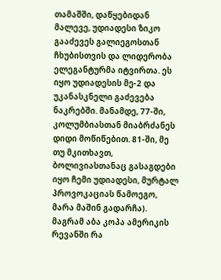თამაშში, დაწყებიდან მალევე, უდიადესი ზიკო გააძევეს გალიეგოსთან ჩხუბისთვის და ლიდერობა ელეგანტურმა იტვირთა. ეს იყო უდიადესის მე-2 და უკანასკნელი გაძევება ნაკრებში. მანამდე, 77-ში, კოლუმბიასთან მიაბრძანეს დიდი მოწიწებით. 81-ში, მე თუ მკითხავთ, ბოლივიასთანაც გასაგდები იყო ჩემი უდიადესი, მურტალ პროვოკაციას წამოეგო, მარა მაშინ გადარჩა). მაგრამ აბა კოპა ამერიკის რევანში რა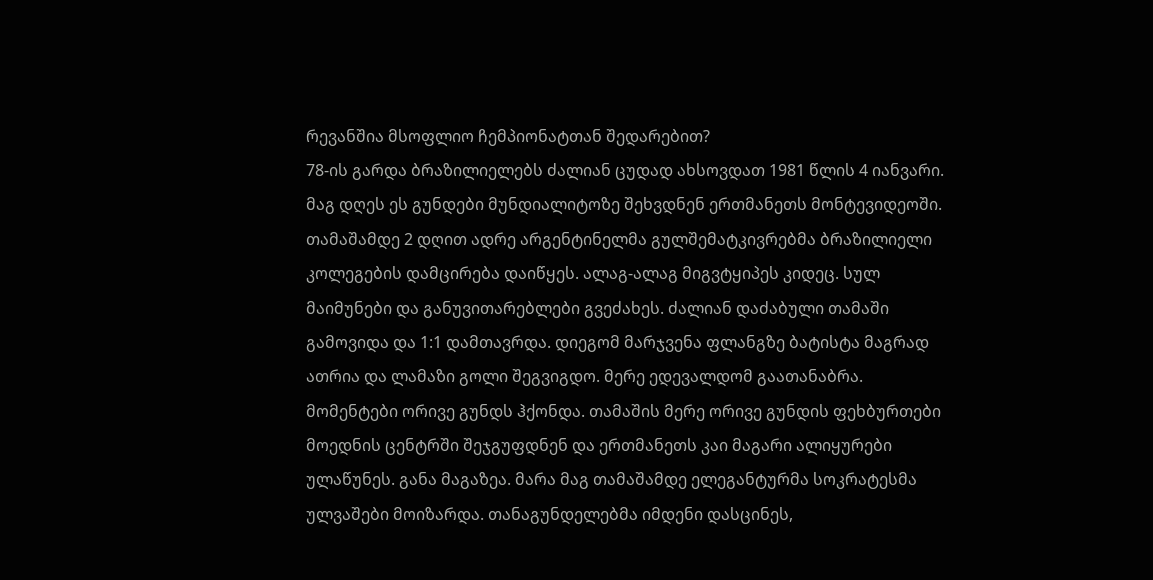რევანშია მსოფლიო ჩემპიონატთან შედარებით?
78-ის გარდა ბრაზილიელებს ძალიან ცუდად ახსოვდათ 1981 წლის 4 იანვარი. მაგ დღეს ეს გუნდები მუნდიალიტოზე შეხვდნენ ერთმანეთს მონტევიდეოში. თამაშამდე 2 დღით ადრე არგენტინელმა გულშემატკივრებმა ბრაზილიელი კოლეგების დამცირება დაიწყეს. ალაგ-ალაგ მიგვტყიპეს კიდეც. სულ მაიმუნები და განუვითარებლები გვეძახეს. ძალიან დაძაბული თამაში გამოვიდა და 1:1 დამთავრდა. დიეგომ მარჯვენა ფლანგზე ბატისტა მაგრად ათრია და ლამაზი გოლი შეგვიგდო. მერე ედევალდომ გაათანაბრა.
მომენტები ორივე გუნდს ჰქონდა. თამაშის მერე ორივე გუნდის ფეხბურთები მოედნის ცენტრში შეჯგუფდნენ და ერთმანეთს კაი მაგარი ალიყურები ულაწუნეს. განა მაგაზეა. მარა მაგ თამაშამდე ელეგანტურმა სოკრატესმა ულვაშები მოიზარდა. თანაგუნდელებმა იმდენი დასცინეს,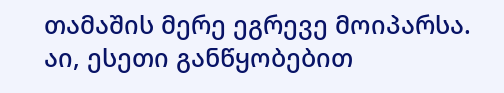თამაშის მერე ეგრევე მოიპარსა.
აი, ესეთი განწყობებით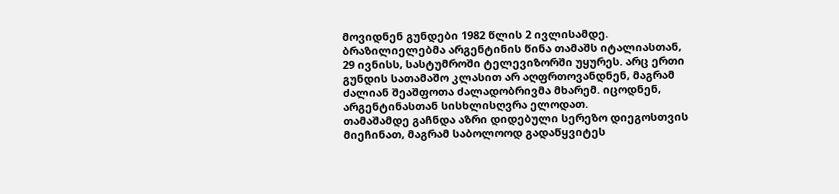მოვიდნენ გუნდები 1982 წლის 2 ივლისამდე. ბრაზილიელებმა არგენტინის წინა თამაშს იტალიასთან, 29 ივნისს, სასტუმროში ტელევიზორში უყურეს. არც ერთი გუნდის სათამაშო კლასით არ აღფრთოვანდნენ, მაგრამ ძალიან შეაშფოთა ძალადობრივმა მხარემ. იცოდნენ, არგენტინასთან სისხლისღვრა ელოდათ.
თამაშამდე გაჩნდა აზრი დიდებული სერეზო დიეგოსთვის მიეჩინათ, მაგრამ საბოლოოდ გადაწყვიტეს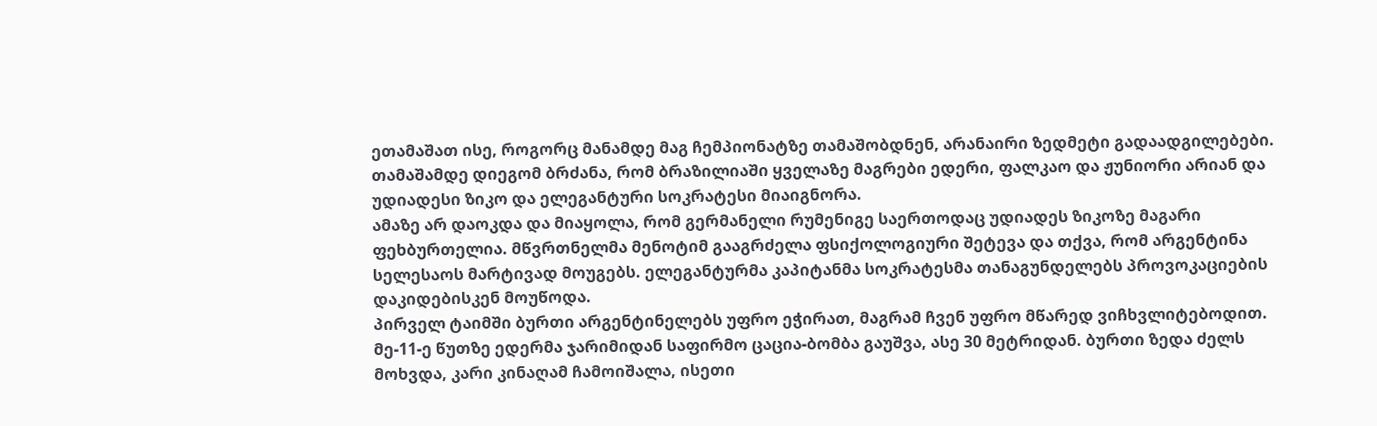ეთამაშათ ისე, როგორც მანამდე მაგ ჩემპიონატზე თამაშობდნენ, არანაირი ზედმეტი გადაადგილებები. თამაშამდე დიეგომ ბრძანა, რომ ბრაზილიაში ყველაზე მაგრები ედერი, ფალკაო და ჟუნიორი არიან და უდიადესი ზიკო და ელეგანტური სოკრატესი მიაიგნორა.
ამაზე არ დაოკდა და მიაყოლა, რომ გერმანელი რუმენიგე საერთოდაც უდიადეს ზიკოზე მაგარი ფეხბურთელია. მწვრთნელმა მენოტიმ გააგრძელა ფსიქოლოგიური შეტევა და თქვა, რომ არგენტინა სელესაოს მარტივად მოუგებს. ელეგანტურმა კაპიტანმა სოკრატესმა თანაგუნდელებს პროვოკაციების დაკიდებისკენ მოუწოდა.
პირველ ტაიმში ბურთი არგენტინელებს უფრო ეჭირათ, მაგრამ ჩვენ უფრო მწარედ ვიჩხვლიტებოდით. მე-11-ე წუთზე ედერმა ჯარიმიდან საფირმო ცაცია-ბომბა გაუშვა, ასე 30 მეტრიდან. ბურთი ზედა ძელს მოხვდა, კარი კინაღამ ჩამოიშალა, ისეთი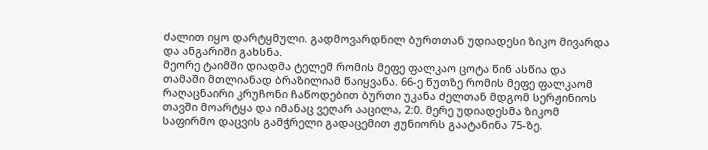ძალით იყო დარტყმული. გადმოვარდნილ ბურთთან უდიადესი ზიკო მივარდა და ანგარიში გახსნა.
მეორე ტაიმში დიადმა ტელემ რომის მეფე ფალკაო ცოტა წინ ასწია და თამაში მთლიანად ბრაზილიამ წაიყვანა. 66-ე წუთზე რომის მეფე ფალკაომ რაღაცნაირი კრუჩონი ჩაწოდებით ბურთი უკანა ძელთან მდგომ სერჟინიოს თავში მოარტყა და იმანაც ვეღარ ააცილა, 2:0. მერე უდიადესმა ზიკომ საფირმო დაცვის გამჭრელი გადაცემით ჟუნიორს გაატანინა 75-ზე.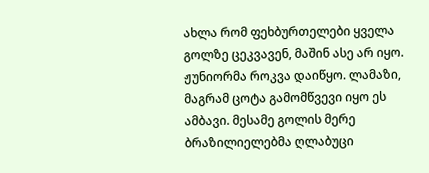ახლა რომ ფეხბურთელები ყველა გოლზე ცეკვავენ, მაშინ ასე არ იყო. ჟუნიორმა როკვა დაიწყო. ლამაზი, მაგრამ ცოტა გამომწვევი იყო ეს ამბავი. მესამე გოლის მერე ბრაზილიელებმა ღლაბუცი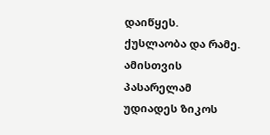დაიწყეს. ქუსლაობა და რამე. ამისთვის პასარელამ უდიადეს ზიკოს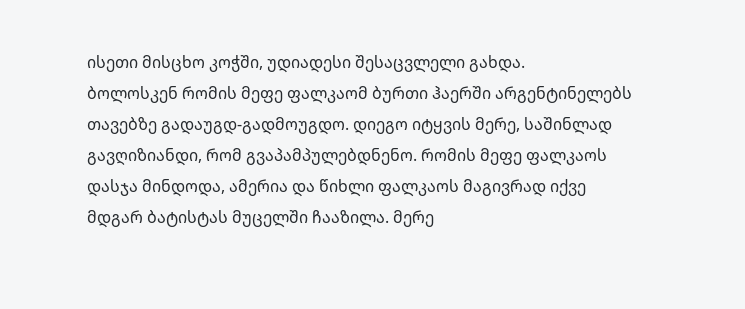ისეთი მისცხო კოჭში, უდიადესი შესაცვლელი გახდა.
ბოლოსკენ რომის მეფე ფალკაომ ბურთი ჰაერში არგენტინელებს თავებზე გადაუგდ-გადმოუგდო. დიეგო იტყვის მერე, საშინლად გავღიზიანდი, რომ გვაპამპულებდნენო. რომის მეფე ფალკაოს დასჯა მინდოდა, ამერია და წიხლი ფალკაოს მაგივრად იქვე მდგარ ბატისტას მუცელში ჩააზილა. მერე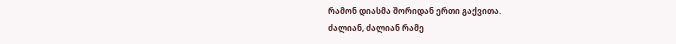რამონ დიასმა შორიდან ერთი გაქვითა.
ძალიან, ძალიან რამე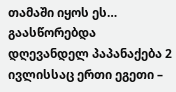თამაში იყოს ეს…
გაასწორებდა დღევანდელ პაპანაქება 2 ივლისსაც ერთი ეგეთი –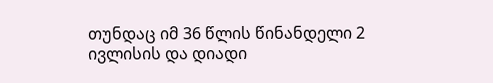თუნდაც იმ 36 წლის წინანდელი 2 ივლისის და დიადი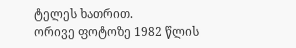ტელეს ხათრით.
ორივე ფოტოზე 1982 წლის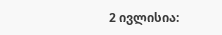2 ივლისია: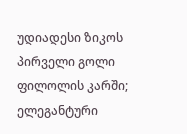უდიადესი ზიკოს პირველი გოლი ფილოლის კარში;
ელეგანტური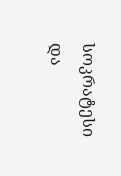სოკრატესი და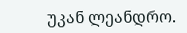უკან ლეანდრო.